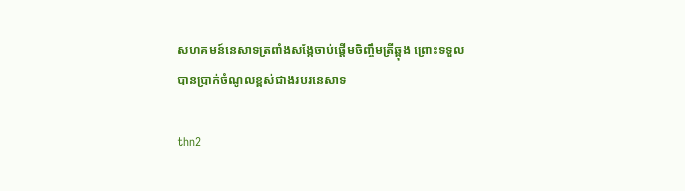សហគមន៍នេសាទត្រពាំងសង្កែចាប់ផ្តើមចិញ្ចឹមត្រីឆ្ពុង ព្រោះទទួលបានប្រាក់ចំណូលខ្ពស់ជាងរបរនេសាទ

thn2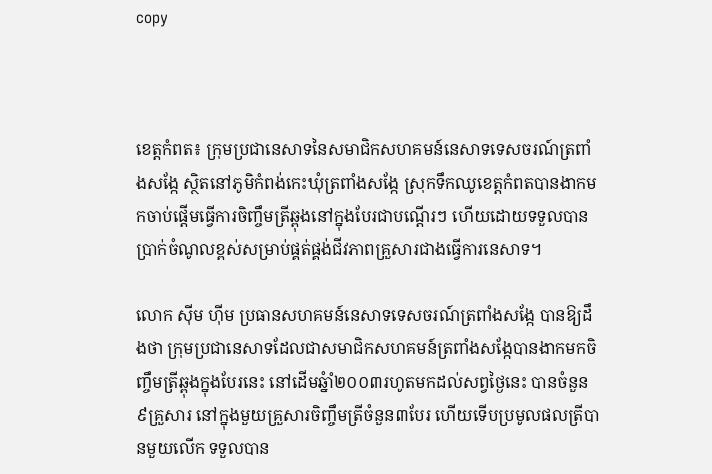copy



ខេត្តកំពត៖ ក្រុមប្រជានេសាទនៃសមាជិកសហគមន៍នេសាទទេសចរណ៍ត្រពាំងសង្កែ ស្ថិតនៅភូមិកំពង់កេះឃុំត្រពាំងសង្កែ ស្រុកទឹកឈូខេត្តកំពតបានងាកមកចាប់ផ្តើមធ្វើការចិញ្ចឹមត្រីឆ្ពុងនៅក្នុងបែរជាបណ្តើរៗ ហើយដោយទទួលបានប្រាក់ចំណូលខ្ពស់សម្រាប់ផ្គត់ផ្គង់ជីវភាពគ្រួសារជាងធ្វើការនេសាទ។

លោក ស៊ីម ហ៊ីម ប្រធានសហគមន៍នេសាទទេសចរណ៍ត្រពាំងសង្កែ បានឱ្យដឹងថា ក្រុមប្រជានេសាទដែលជាសមាជិកសហគមន៍ត្រពាំងសង្កែបានងាកមកចិញ្ចឹមត្រីឆ្ពុងក្នុងបែរនេះ នៅដើមឆ្នំាំ២០០៣រហូតមកដល់សព្វថ្ងៃនេះ បានចំនួន៩គ្រួសារ នៅក្នុងមួយគ្រួសារចិញ្ចឹមត្រីចំនួន៣បែរ ហើយទើបប្រមូលផលត្រីបានមួយលើក ទទួលបាន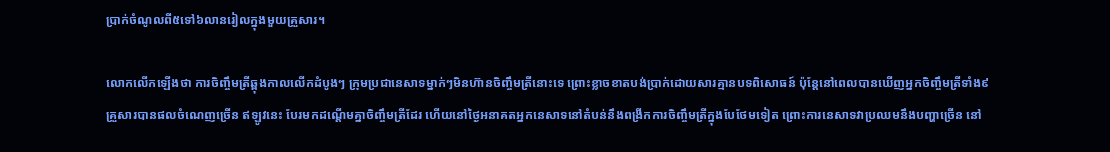ប្រាក់ចំណូលពី៥ទៅ៦លានរៀលក្នុងមួយគ្រួសារ។

លោកលើកឡើងថា ការចិញ្ចឹមត្រីឆ្ពុងកាលលើកដំបូងៗ ក្រុមប្រជានេសាទម្នាក់ៗមិនហ៊ានចិញ្ចឹមត្រីនោះទេ ព្រោះខ្លាចខាតបង់ប្រាក់ដោយសារគ្មានបទពិសោធន៍ ប៉ុន្តែនៅពេលបានឃើញអ្នកចិញ្ចឹមត្រីទាំង៩គ្រួសារបានផលចំណេញច្រើន ឥឡូវនេះ បែរមកដណ្តើមគ្នាចិញ្ចឹមត្រីដែរ ហើយនៅថ្ងៃអនាគតអ្នកនេសាទនៅតំបន់នឹងពង្រីកការចិញ្ចឹមត្រីក្នុងបែថែមទៀត ព្រោះការនេសាទវាប្រឈមនឹងបញ្ហាច្រើន នៅ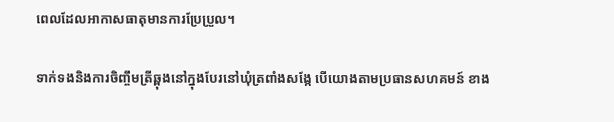ពេលដែលអាកាសធាតុមានការប្រែប្រួល។

ទាក់ទងនិងការចិញ្ចឹមត្រីឆ្ពុងនៅក្នុងបែរនៅឃុំត្រពាំងសង្កែ បើយោងតាមប្រធានសហគមន៍ ខាង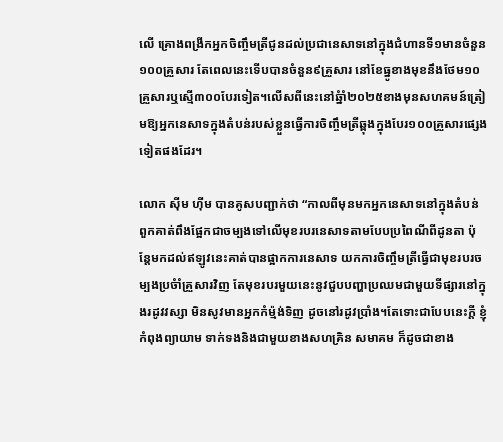លើ គ្រោងពង្រីកអ្នកចិញ្ចឹមត្រីជូនដល់ប្រជានេសាទនៅក្នុងជំហានទី១មានចំនួន១០០គ្រួសារ តែពេលនេះទើបបានចំនួន៩គ្រួសារ នៅខែធ្នូខាងមុខនឹងថែម១០គ្រួសារឬស្មើ៣០០បែរទៀត។លើសពីនេះនៅឆ្នំាំ២០២៥ខាងមុនសហគមន៍ត្រៀមឱ្យអ្នកនេសាទក្នុងតំបន់របស់ខ្លួនធ្វើការចិញ្ចឹមត្រីឆ្ពុងក្នុងបែរ១០០គ្រួសារផ្សេងទៀតផងដែរ។

លោក ស៊ីម ហ៊ីម បានគូសបញ្ជាក់ថា “កាលពីមុនមកអ្នកនេសាទនៅក្នុងតំបន់ ពួកគាត់ពឹងផ្អែកជាចម្បងទៅលើមុខរបរនេសាទតាមបែបប្រពៃណីពីដូនតា ប៉ុន្តែមកដល់ឥឡូវនេះគាត់បានផ្អាកការនេសាទ យកការចិញ្ចឹមត្រីធ្វើជាមុខរបរចម្បងប្រចំាំគ្រួសារវិញ តែមុខរបរមួយនេះនូវជួបបញ្ហាប្រឈមជាមួយទីផ្សារនៅក្នុងរដូវវស្សា មិនសូវមានអ្នកកំម្ម៉ង់ទិញ ដូចនៅរដូវប្រាំង។តែទោះជាបែបនេះក្តី ខ្ញុំកំពុងព្យាយាម ទាក់ទងនិងជាមួយខាងសហគ្រិន សមាគម ក៏ដូចជាខាង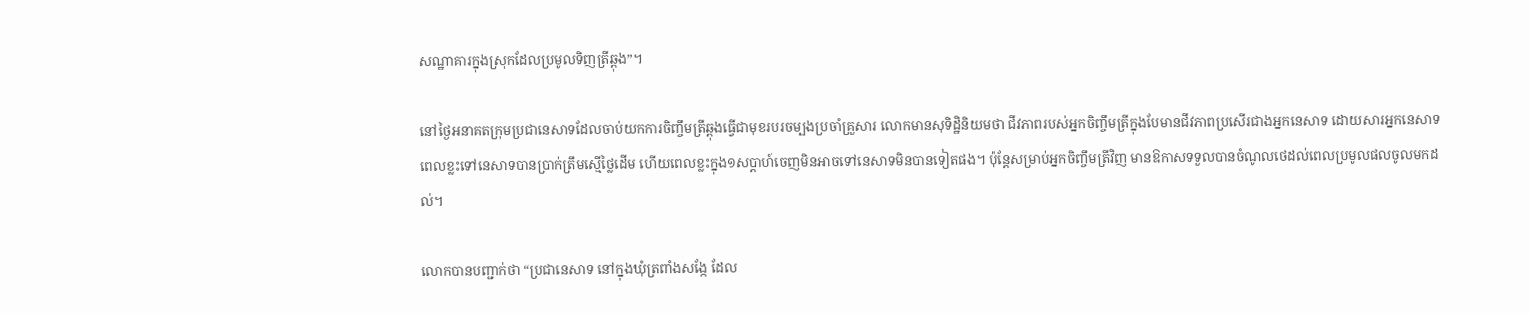សណ្ឋាគារក្នុងស្រុកដែលប្រមូលទិញត្រីឆ្ពុង”។

នៅថ្ងៃអនាគតក្រុមប្រជានេសាទដែលចាប់យកការចិញ្ចឹមត្រីឆ្ពុងធ្វើជាមុខរបរចម្បងប្រចាំគ្រួសារ លោកមានសុទិដ្ឋិនិយមថា ជីវភាពរបស់អ្នកចិញ្ចឹមត្រីក្នុងបែមានជីវភាពប្រសើរជាងអ្នកនេសាទ ដោយសារអ្នកនេសាទ ពេលខ្លះទៅនេសាទបានប្រាក់ត្រឹមស្មើថ្លៃដើម ហើយពេលខ្លះក្នុង១សប្តាហ៍ចេញមិនអាចទៅនេសាទមិនបានទៀតផង។ ប៉ុន្តែសម្រាប់អ្នកចិញ្ចឹមត្រីវិញ មានឱកាសទទួលបានចំណូលថេដល់ពេលប្រមូលផលចូលមកដល់។

លោកបានបញ្ជាក់ថា “ប្រជានេសាទ នៅក្នុងឃុំត្រពាំងសង្កែ ដែល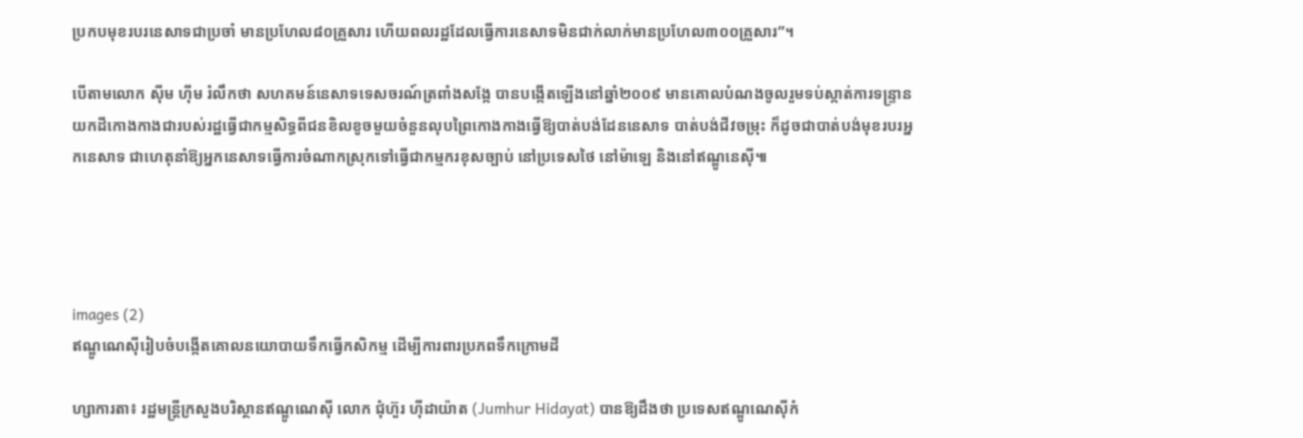ប្រកបមុខរបរនេសាទជាប្រចាំ មានប្រហែល៨០គ្រួសារ ហើយពលរដ្ឋដែលធ្វើការនេសាទមិនជាក់លាក់មានប្រហែល៣០០គ្រួសារ”។

បើតាមលោក ស៊ីម ហ៊ីម រំលឹកថា សហគមន៍នេសាទទេសចរណ៍ត្រពាំងសង្កែ បានបង្កើតឡើងនៅឆ្នាំ២០០៩ មានគោលបំណងចូលរួមទប់ស្កាត់ការទន្ទ្រានយកដីកោងកាងជារបស់រដ្ឋធ្វើជាកម្មសិទ្ធពីជនខិលខូចមួយចំនួនលុបព្រៃកោងកាងធ្វើឱ្យបាត់បង់ដែននេសាទ បាត់បង់ជីវចម្រុះ ក៏ដូចជាបាត់បង់មុខរបរអ្នកនេសាទ ជាហេតុនាំឱ្យអ្នកនេសាទធ្វើការចំណាកស្រុកទៅធ្វើជាកម្មករខុសច្បាប់ នៅប្រទេសថៃ នៅម៉ាឡេ និងនៅឥណ្ឌូនេស៊ី៕




images (2)
ឥណ្ឌូណេស៊ីរៀបចំបង្កើតគោលនយោបាយទឹកធ្វើកសិកម្ម ដើម្បីការពារប្រភពទឹកក្រោមដី

ហ្សាការតា៖ រដ្ឋមន្ត្រីក្រសួងបរិស្ថានឥណ្ឌូណេស៊ី លោក ជុំហ៊ួរ ហ៊ីដាយ៉ាត (Jumhur Hidayat) បានឱ្យដឹងថា ប្រទេសឥណ្ឌូណេស៊ីកំ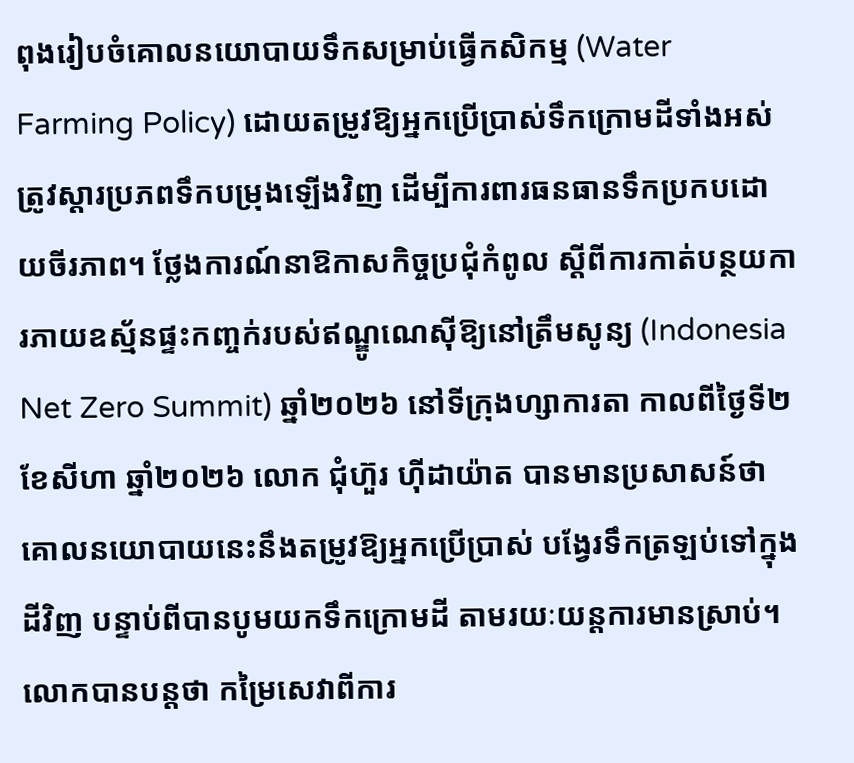ពុងរៀបចំគោលនយោបាយទឹកសម្រាប់ធ្វើកសិកម្ម (Water Farming Policy) ដោយតម្រូវឱ្យអ្នកប្រើប្រាស់ទឹកក្រោមដីទាំងអស់ ត្រូវស្តារប្រភពទឹកបម្រុងឡើងវិញ ដើម្បីការពារធនធានទឹកប្រកបដោយចីរភាព។ ថ្លែងការណ៍នាឱកាសកិច្ចប្រជុំកំពូល ស្តីពីការកាត់បន្ថយការភាយឧស្ម័នផ្ទះកញ្ចក់របស់ឥណ្ឌូណេស៊ីឱ្យនៅត្រឹមសូន្យ (Indonesia Net Zero Summit) ឆ្នាំ២០២៦ នៅទីក្រុងហ្សាការតា កាលពីថ្ងៃទី២ ខែសីហា ឆ្នាំ២០២៦ លោក ជុំហ៊ួរ ហ៊ីដាយ៉ាត បានមានប្រសាសន៍ថា គោលនយោបាយនេះនឹងតម្រូវឱ្យអ្នកប្រើប្រាស់ បង្វែរទឹកត្រឡប់ទៅក្នុងដីវិញ បន្ទាប់ពីបានបូមយកទឹកក្រោមដី តាមរយៈយន្តការមានស្រាប់។ លោកបានបន្តថា កម្រៃសេវាពីការ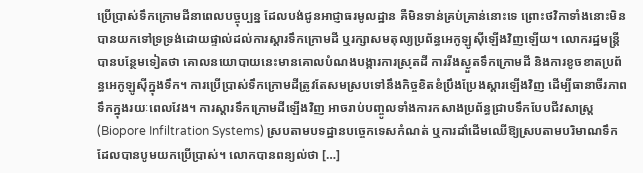ប្រើប្រាស់ទឹកក្រោមដីនាពេលបច្ចុប្បន្ន ដែលបង់ជូនអាជ្ញាធរមូលដ្ឋាន គឺមិនទាន់គ្រប់គ្រាន់នោះទេ ព្រោះថវិកាទាំងនោះមិនបានយកទៅទ្រទ្រង់ដោយផ្ទាល់ដល់ការស្តារទឹកក្រោមដី ឬរក្សាសមតុល្យប្រព័ន្ធអេកូឡូស៊ីឡើងវិញឡើយ។ លោករដ្ឋមន្ត្រីបានបន្ថែមទៀតថា គោលនយោបាយនេះមានគោលបំណងបង្ការការស្រុតដី ការរីងស្ងួតទឹកក្រោមដី និងការខូចខាតប្រព័ន្ធអេកូឡូស៊ីក្នុងទឹក។ ការប្រើប្រាស់ទឹកក្រោមដីត្រូវតែសមស្របទៅនឹងកិច្ចខិតខំប្រឹងប្រែងស្តារឡើងវិញ ដើម្បីធានាចីរភាពទឹកក្នុងរយៈពេលវែង។ ការស្តារទឹកក្រោមដីឡើងវិញ អាចរាប់បញ្ចូលទាំងការកសាងប្រព័ន្ធជ្រាបទឹកបែបជីវសាស្រ្ត (Biopore Infiltration Systems) ស្របតាមបទដ្ឋានបច្ចេកទេសកំណត់ ឬការដាំដើមឈើឱ្យស្របតាមបរិមាណទឹក ដែលបានបូមយកប្រើប្រាស់។ លោកបានពន្យល់ថា […]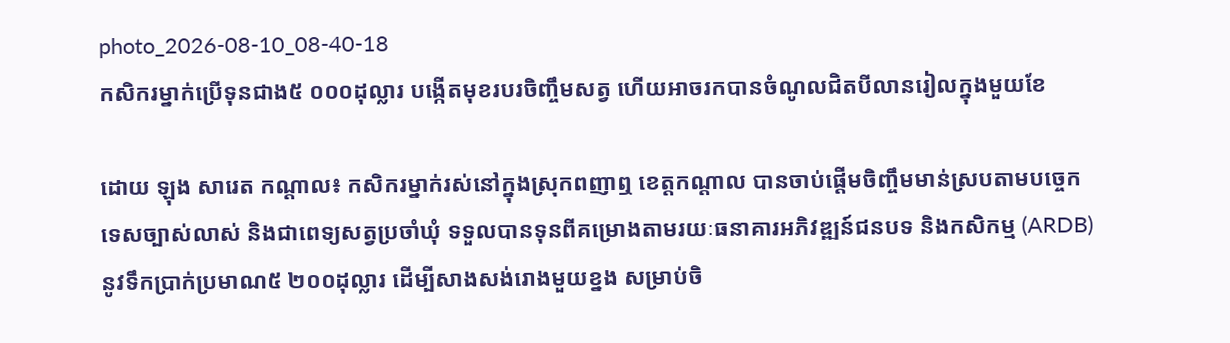photo_2026-08-10_08-40-18
កសិករម្នាក់ប្រើទុនជាង៥ ០០០ដុល្លារ បង្កើតមុខរបរចិញ្ចឹមសត្វ ហើយអាចរកបានចំណូលជិតបីលានរៀលក្នុងមួយខែ

ដោយ ឡុង សារេត កណ្តាល៖ កសិករម្នាក់រស់នៅក្នុងស្រុកពញាឮ ខេត្តកណ្តាល បានចាប់ផ្តើមចិញ្ចឹមមាន់ស្របតាមបច្ចេកទេសច្បាស់លាស់ និងជាពេទ្យសត្វប្រចាំឃុំ ទទួលបានទុនពីគម្រោងតាមរយៈធនាគារអភិវឌ្ឍន៍ជនបទ និងកសិកម្ម (ARDB)នូវទឹកប្រាក់ប្រមាណ៥ ២០០ដុល្លារ ដើម្បីសាងសង់រោងមួយខ្នង សម្រាប់ចិ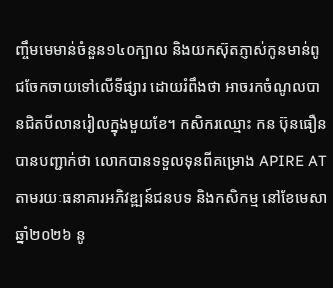ញ្ចឹមមេមាន់ចំនួន១៤០ក្បាល និងយកស៊ុតភ្ញាស់កូនមាន់ពូជចែកចាយទៅលើទីផ្សារ ដោយរំពឹងថា អាចរកចំណូលបានជិតបីលានរៀលក្នុងមួយខែ។ កសិករឈ្មោះ កន ប៊ុនធឿន បានបញ្ជាក់ថា លោកបានទទួលទុនពីគម្រោង APIRE AT តាមរយៈធនាគារអភិវឌ្ឍន៍ជនបទ និងកសិកម្ម នៅខែមេសា ឆ្នាំ២០២៦ នូ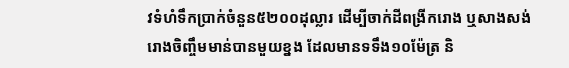វទំហំទឹកប្រាក់ចំនួន៥២០០ដុល្លារ ដើម្បីចាក់ដីពង្រីករោង ឬសាងសង់រោងចិញ្ចឹមមាន់បានមួយខ្នង ដែលមានទទឹង១០ម៉ែត្រ និ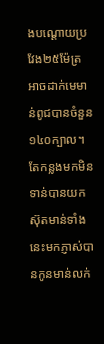ងបណ្តោយប្រវែង២៥ម៉ែត្រ អាចដាក់មេមាន់ពូជបានចំនួន១៤០ក្បាល។ តែកន្លងមកមិនទាន់បានយកស៊ុតមាន់ទាំងនេះមកភ្ញាស់បានកូនមាន់លក់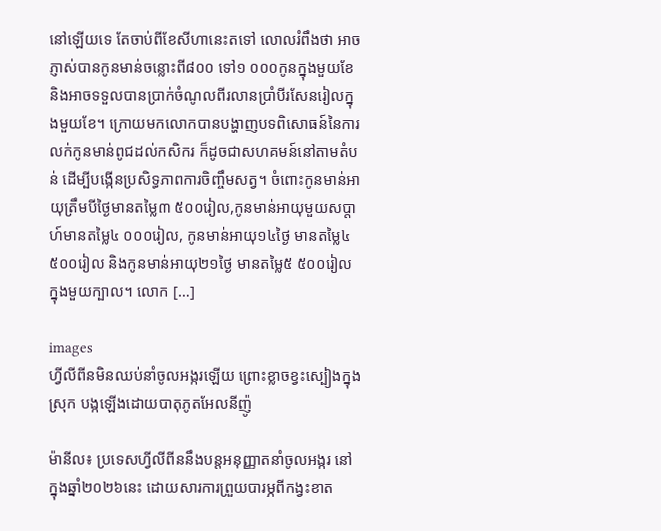នៅឡើយទេ តែចាប់ពីខែសីហានេះតទៅ លោលរំពឹងថា អាចភ្ញាស់បានកូនមាន់ចន្លោះពី៨០០ ទៅ១ ០០០កូនក្នុងមួយខែ និងអាចទទួលបានប្រាក់ចំណូលពីរលានប្រាំបីរសែនរៀលក្នុងមួយខែ។ ក្រោយមកលោកបានបង្ហាញបទពិសោធន៍នៃការលក់កូនមាន់ពូជដល់កសិករ ក៏ដូចជាសហគមន៍នៅតាមតំបន់ ដើម្បីបង្កើនប្រសិទ្ធភាពការចិញ្ចឹមសត្វ។ ចំពោះកូនមាន់អាយុត្រឹមបីថ្ងៃមានតម្លៃ៣ ៥០០រៀល,កូនមាន់អាយុមួយសប្តាហ៍មានតម្លៃ៤ ០០០រៀល, កូនមាន់អាយុ១៤ថ្ងៃ មានតម្លៃ៤ ៥០០រៀល និងកូនមាន់អាយុ២១ថ្ងៃ មានតម្លៃ៥ ៥០០រៀល ក្នុងមួយក្បាល។ លោក […]

images
ហ្វីលីពីនមិនឈប់នាំចូលអង្ករឡើយ ព្រោះខ្លាចខ្វះស្បៀងក្នុងស្រុក បង្កឡើងដោយបាតុភូតអែលនីញ៉ូ

ម៉ានីល៖ ប្រទេសហ្វីលីពីននឹងបន្តអនុញ្ញាតនាំចូលអង្ករ នៅក្នុងឆ្នាំ២០២៦នេះ ដោយសារការព្រួយបារម្ភពីកង្វះខាត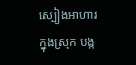ស្បៀងអាហារក្នុងស្រុក បង្ក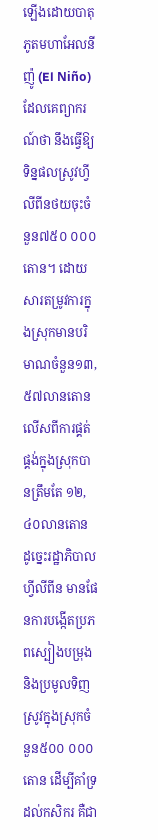ឡើងដោយបាតុភូតមហាអែលនីញ៉ូ (El Niño) ដែលគេព្យាករណ៍ថា នឹងធ្វើឱ្យទិន្នផលស្រូវហ្វីលីពីនថយចុះចំនួន៧៥០ ០០០តោន។ ដោយសារតម្រូវការក្នុងស្រុកមានបរិមាណចំនួន១៣,៥៧លានតោន លើសពីការផ្គត់ផ្គង់ក្នុងស្រុកបានត្រឹមតែ ១២,៤០លានតោន ដូច្នេះរដ្ឋាភិបាលហ្វីលីពីន មានផែនការបង្កើតប្រភពស្បៀងបម្រុង និងប្រមូលទិញស្រូវក្នុងស្រុកចំនួន៥០០ ០០០តោន ដើម្បីគាំទ្រដល់កសិករ គឺជា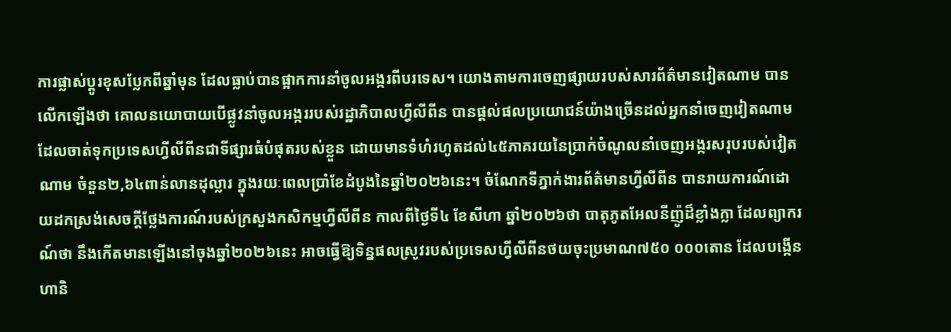ការផ្លាស់ប្តូរខុសប្លែកពីឆ្នាំមុន ដែលធ្លាប់បានផ្អាកការនាំចូលអង្ករពីបរទេស។ យោងតាមការចេញផ្សាយរបស់សារព័ត៌មានវៀតណាម បានលើកឡើងថា គោលនយោបាយបើផ្លូវនាំចូលអង្កររបស់រដ្ឋាភិបាលហ្វីលីពីន បានផ្តល់ផលប្រយោជន៍យ៉ាងច្រើនដល់អ្នកនាំចេញវៀតណាម ដែលចាត់ទុកប្រទេសហ្វីលីពីនជាទីផ្សារធំបំផុតរបស់ខ្លួន ដោយមានទំហំរហូតដល់៤៥ភាគរយនៃប្រាក់ចំណូលនាំចេញអង្ករសរុបរបស់វៀតណាម ចំនួន២,៦៤ពាន់លានដុល្លារ ក្នុងរយៈពេលប្រាំខែដំបូងនៃឆ្នាំ២០២៦នេះ។ ចំណែកទីភ្នាក់ងារព័ត៌មានហ្វីលីពីន បានរាយការណ៍ដោយដកស្រង់សេចក្តីថ្លែងការណ៍របស់ក្រសួងកសិកម្មហ្វីលីពីន កាលពីថ្ងៃទី៤ ខែសីហា ឆ្នាំ២០២៦ថា បាតុភូតអែលនីញ៉ូដ៏ខ្លាំងក្លា ដែលព្យាករណ៍ថា នឹងកើតមានឡើងនៅចុងឆ្នាំ២០២៦នេះ អាចធ្វើឱ្យទិន្នផលស្រូវរបស់ប្រទេសហ្វីលីពីនថយចុះប្រមាណ៧៥០ ០០០តោន ដែលបង្កើនហានិ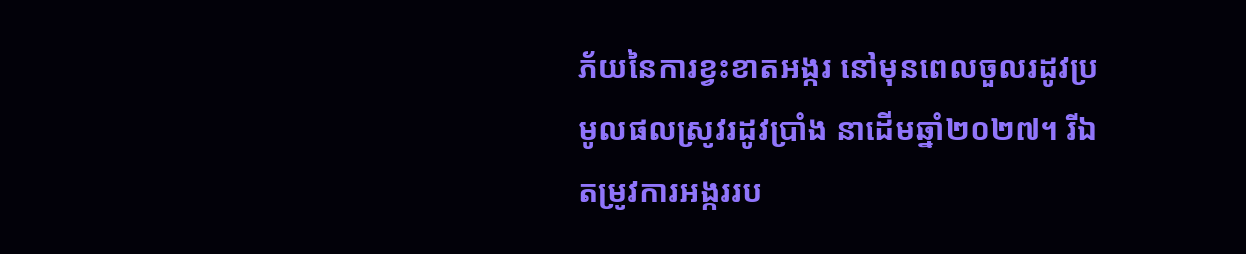ភ័យនៃការខ្វះខាតអង្ករ នៅមុនពេលចួលរដូវប្រមូលផលស្រូវរដូវប្រាំង នាដើមឆ្នាំ២០២៧។ រីឯតម្រូវការអង្កររប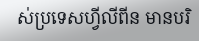ស់ប្រទេសហ្វីលីពីន មានបរិ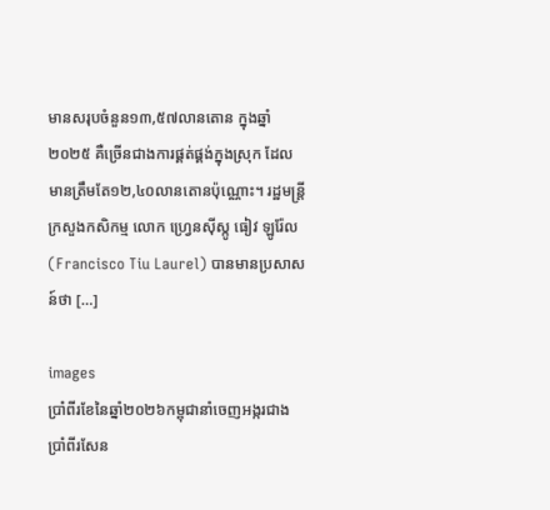មានសរុបចំនួន១៣,៥៧លានតោន ក្នុងឆ្នាំ២០២៥ គឺច្រើនជាងការផ្គត់ផ្គង់ក្នុងស្រុក ដែលមានត្រឹមតែ១២,៤០លានតោនប៉ុណ្ណោះ។ រដ្ឋមន្ត្រីក្រសួងកសិកម្ម លោក ហ្វ្រេនស៊ីស្កូ ធៀវ ឡូរ៉ែល (Francisco Tiu Laurel) បានមានប្រសាសន៍ថា […]

images
ប្រាំពីរខែនៃឆ្នាំ២០២៦កម្ពុជានាំចេញអង្ករជាងប្រាំពីរសែន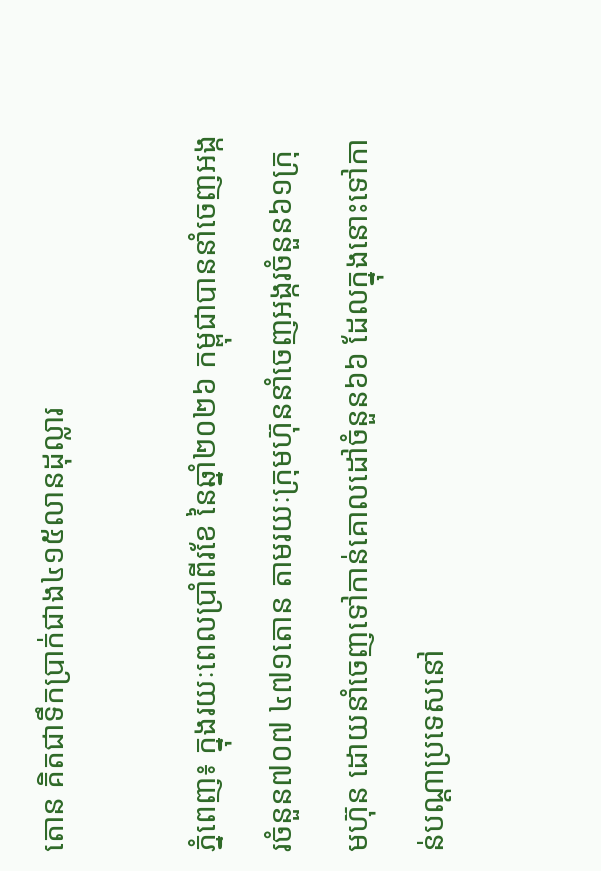តោន គិតជាទឹកប្រាក់ជាង៤១៥លានដុល្លារ

ភ្នំពេញ៖ ក្នុងរយៈពេលប្រាំពីរខែ នៃឆ្នាំ២០២៦ កម្ពុជាបាននាំចេញអង្ករចំនួន៧០៧ ៤៧១តោន តាមរយៈក្រុមហ៊ុននាំចេញអង្ករចំនួន៦១ក្រុមហ៊ុន ដោយនាំចេញទៅកាន់គោលដៅចំនួន៦៦ ដែលក្នុងនោះទៅកាន់បណ្តាប្រទេសនៅ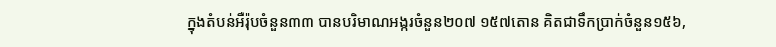ក្នុងតំបន់អឺរ៉ុបចំនួន៣៣ បានបរិមាណអង្ករចំនួន២០៧ ១៥៧តោន គិតជាទឹកប្រាក់ចំនួន១៥៦,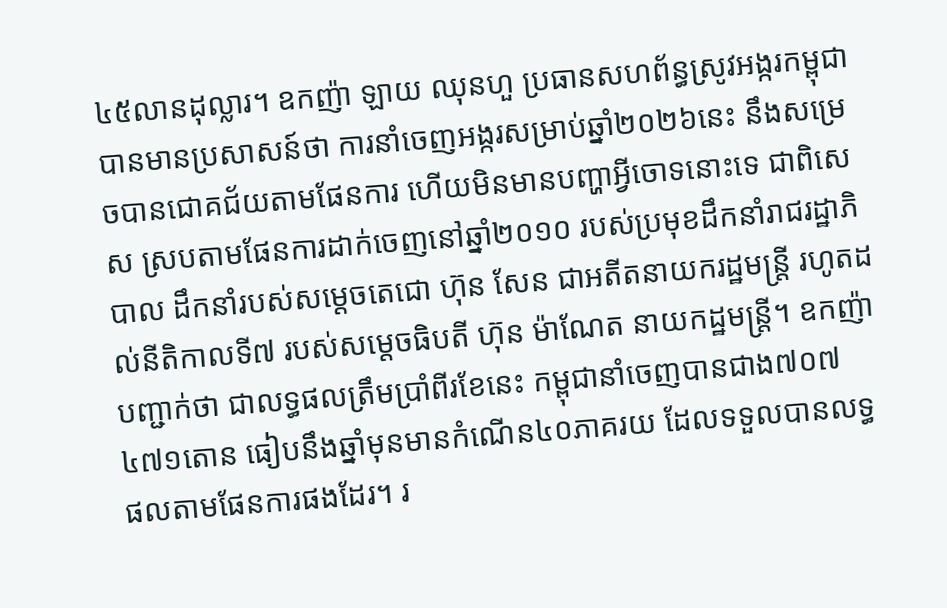៤៥លានដុល្លារ។ ឧកញ៉ា ឡាយ ឈុនហួ ប្រធានសហព័ន្ធស្រូវអង្ករកម្ពុជា បានមានប្រសាសន៍ថា ការនាំចេញអង្ករសម្រាប់ឆ្នាំ២០២៦នេះ នឹងសម្រេចបានជោគជ័យតាមផែនការ ហើយមិនមានបញ្ហាអ្វីចោទនោះទេ ជាពិសេស ស្របតាមផែនការដាក់ចេញនៅឆ្នាំ២០១០ របស់ប្រមុខដឹកនាំរាជរដ្ឋាភិបាល ដឹកនាំរបស់សម្តេចតេជោ ហ៊ុន សែន ជាអតីតនាយករដ្ឋមន្រ្តី រហូតដល់នីតិកាលទី៧ របស់សម្តេចធិបតី ហ៊ុន ម៉ាណែត នាយកដ្ឋមន្រ្តី។ ឧកញ៉ាបញ្ជាក់ថា ជាលទ្ធផលត្រឹមប្រាំពីរខែនេះ កម្ពុជានាំចេញបានជាង៧០៧ ៤៧១តោន ធៀបនឹងឆ្នាំមុនមានកំណើន៤០ភាគរយ ដែលទទួលបានលទ្ធផលតាមផែនការផងដែរ។ រ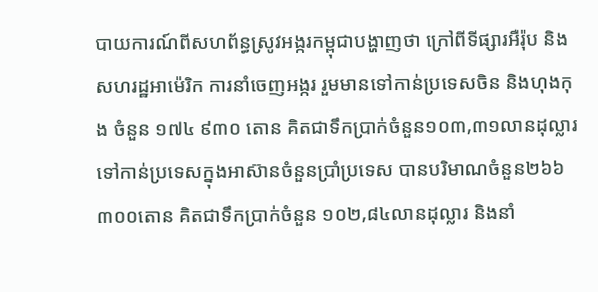បាយការណ៍ពីសហព័ន្ធស្រូវអង្ករកម្ពុជាបង្ហាញថា ក្រៅពីទីផ្សារអឺរ៉ុប និងសហរដ្ឋអាម៉េរិក ការនាំចេញអង្ករ រួមមានទៅកាន់ប្រទេសចិន និងហុងកុង ចំនួន ១៧៤ ៩៣០ តោន គិតជាទឹកប្រាក់ចំនួន១០៣,៣១លានដុល្លារ ទៅកាន់ប្រទេសក្នុងអាស៊ានចំនួនប្រាំប្រទេស បានបរិមាណចំនួន២៦៦ ៣០០តោន គិតជាទឹកប្រាក់ចំនួន ១០២,៨៤លានដុល្លារ និងនាំ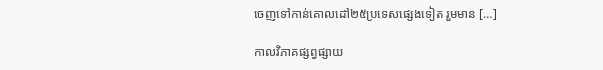ចេញទៅកាន់គោលដៅ២៥ប្រទេសផ្សេងទៀត រួមមាន […]

កាលវិភាគផ្សព្វផ្សាយ